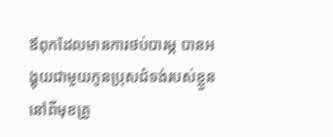ឪពុកដែលមានការថប់បារម្ភ បានអង្គុយជាមួយកូនប្រុសជំទង់របស់ខ្លួន នៅពីមុខគ្រូ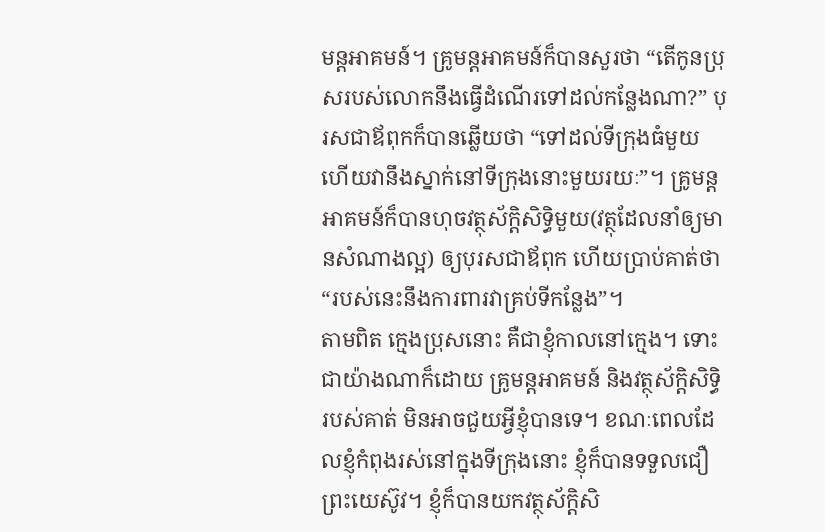មន្តអាគមន៍។ គ្រូមន្តអាគមន៍ក៏បានសួរថា “តើកូនប្រុសរបស់លោកនឹងធ្វើដំណើរទៅដល់កន្លែងណា?” បុរសជាឪពុកក៏បានឆ្លើយថា “ទៅដល់ទីក្រុងធំមួយ ហើយវានឹងស្នាក់នៅទីក្រុងនោះមួយរយៈ”។ គ្រូមន្តអាគមន៍ក៏បានហុចវត្ថុស័ក្តិសិទ្ធិមួយ(វត្ថុដែលនាំឲ្យមានសំណាងល្អ) ឲ្យបុរសជាឪពុក ហើយប្រាប់គាត់ថា “របស់នេះនឹងការពារវាគ្រប់ទីកន្លែង”។
តាមពិត ក្មេងប្រុសនោះ គឺជាខ្ញុំកាលនៅក្មេង។ ទោះជាយ៉ាងណាក៏ដោយ គ្រូមន្តអាគមន៍ និងវត្ថុស័ក្តិសិទ្ធិរបស់គាត់ មិនអាចជួយអ្វីខ្ញុំបានទេ។ ខណៈពេលដែលខ្ញុំកំពុងរស់នៅក្នុងទីក្រុងនោះ ខ្ញុំក៏បានទទួលជឿព្រះយេស៊ូវ។ ខ្ញុំក៏បានយកវត្ថុស័ក្តិសិ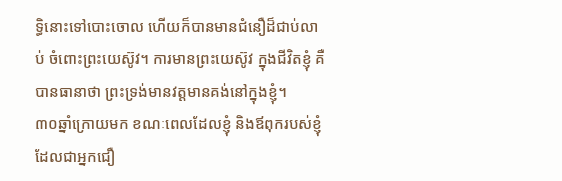ទ្ធិនោះទៅបោះចោល ហើយក៏បានមានជំនឿដ៏ជាប់លាប់ ចំពោះព្រះយេស៊ូវ។ ការមានព្រះយេស៊ូវ ក្នុងជីវិតខ្ញុំ គឺបានធានាថា ព្រះទ្រង់មានវត្តមានគង់នៅក្នុងខ្ញុំ។
៣០ឆ្នាំក្រោយមក ខណៈពេលដែលខ្ញុំ និងឪពុករបស់ខ្ញុំដែលជាអ្នកជឿ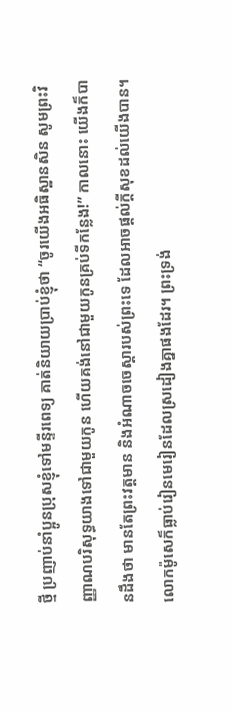ថ្មី ប្រញាប់នាំប្អូនប្រុសខ្ញុំទៅមន្ទីរពេទ្យ គាត់និយាយប្រាប់ខ្ញុំថា “ចូរយើងអធិស្ឋានសិន សូមព្រះវិញ្ញាណបរិសុទ្ធយាងទៅជាមួយកូន ហើយគង់នៅជាមួយកូនគ្រប់ទីកន្លែង!” កាលនោះ យើងក៏បានដឹងថា មានតែព្រះវត្តមាន និងអំណាចចេស្តារបស់ព្រះទេ ដែលអាចផ្តល់ក្តីសុខដល់យើងបាន។
លោកម៉ូសេក៏ធ្លាប់រៀនមេរៀនដែលស្រដៀងគ្នាផងដែរ។ ព្រះទ្រង់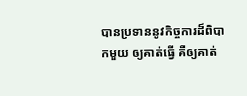បានប្រទាននូវកិច្ចការដ៏ពិបាកមួយ ឲ្យគាត់ធ្វើ គឺឲ្យគាត់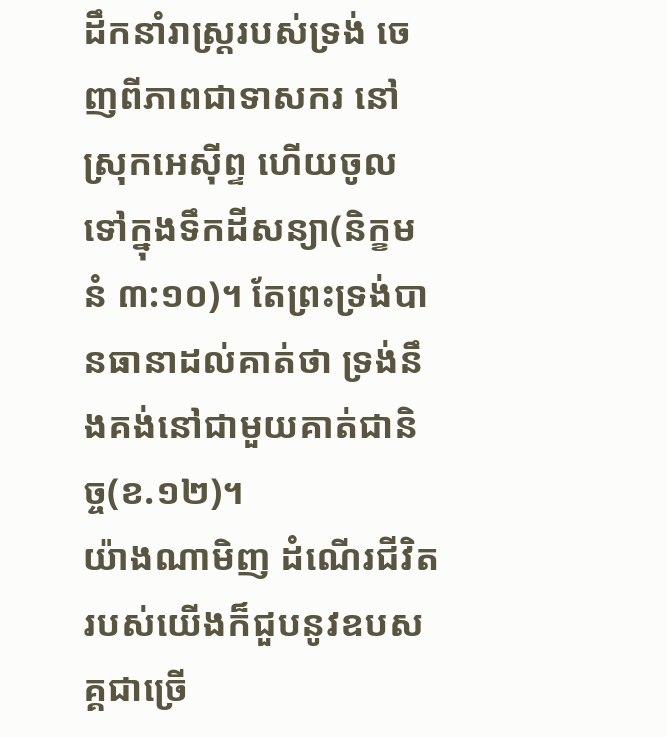ដឹកនាំរាស្រ្តរបស់ទ្រង់ ចេញពីភាពជាទាសករ នៅស្រុកអេស៊ីព្ទ ហើយចូលទៅក្នុងទឹកដីសន្យា(និក្ខមនំ ៣:១០)។ តែព្រះទ្រង់បានធានាដល់គាត់ថា ទ្រង់នឹងគង់នៅជាមួយគាត់ជានិច្ច(ខ.១២)។
យ៉ាងណាមិញ ដំណើរជីវិតរបស់យើងក៏ជួបនូវឧបសគ្គជាច្រើ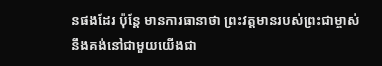នផងដែរ ប៉ុន្តែ មានការធានាថា ព្រះវត្តមានរបស់ព្រះជាម្ចាស់ នឹងគង់នៅជាមួយយើងជា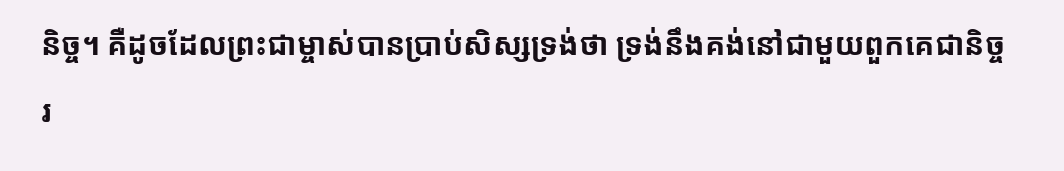និច្ច។ គឺដូចដែលព្រះជាម្ចាស់បានប្រាប់សិស្សទ្រង់ថា ទ្រង់នឹងគង់នៅជាមួយពួកគេជានិច្ច រ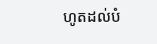ហូតដល់បំ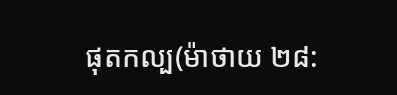ផុតកល្ប(ម៉ាថាយ ២៨: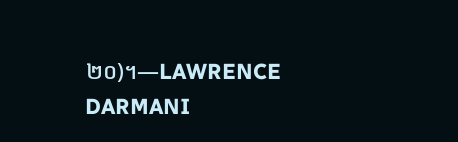២០)។—LAWRENCE DARMANI